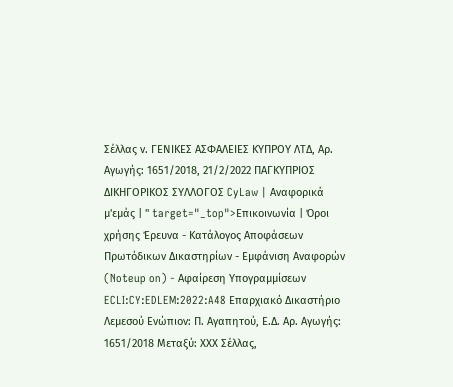Σέλλας ν. ΓΕΝΙΚΕΣ ΑΣΦΑΛΕΙΕΣ ΚΥΠΡΟΥ ΛΤΔ, Αρ. Αγωγής: 1651/2018, 21/2/2022 ΠΑΓΚΥΠΡΙΟΣ ΔΙΚΗΓΟΡΙΚΟΣ ΣΥΛΛΟΓΟΣ CyLaw | Αναφορικά μ'εμάς | " target="_top">Επικοινωνία | Όροι χρήσης Έρευνα - Κατάλογος Αποφάσεων Πρωτόδικων Δικαστηρίων - Εμφάνιση Αναφορών (Noteup on) - Αφαίρεση Υπογραμμίσεων ECLI:CY:EDLEM:2022:A48 Επαρχιακό Δικαστήριο Λεμεσού Ενώπιον: Π. Αγαπητού, Ε.Δ. Αρ. Αγωγής: 1651/2018 Μεταξύ: ΧΧΧ Σέλλας,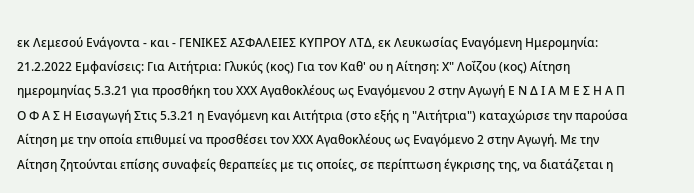εκ Λεμεσού Ενάγοντα - και - ΓΕΝΙΚΕΣ ΑΣΦΑΛΕΙΕΣ ΚΥΠΡΟΥ ΛΤΔ, εκ Λευκωσίας Εναγόμενη Ημερομηνία: 21.2.2022 Εμφανίσεις: Για Αιτήτρια: Γλυκύς (κος) Για τον Καθ' ου η Αίτηση: Χ" Λοΐζου (κος) Αίτηση ημερομηνίας 5.3.21 για προσθήκη του ΧΧΧ Αγαθοκλέους ως Εναγόμενου 2 στην Αγωγή Ε Ν Δ Ι Α Μ Ε Σ Η Α Π Ο Φ Α Σ Η Εισαγωγή Στις 5.3.21 η Εναγόμενη και Αιτήτρια (στο εξής η "Αιτήτρια") καταχώρισε την παρούσα Αίτηση με την οποία επιθυμεί να προσθέσει τον ΧΧΧ Αγαθοκλέους ως Εναγόμενο 2 στην Αγωγή. Με την Αίτηση ζητούνται επίσης συναφείς θεραπείες με τις οποίες, σε περίπτωση έγκρισης της, να διατάζεται η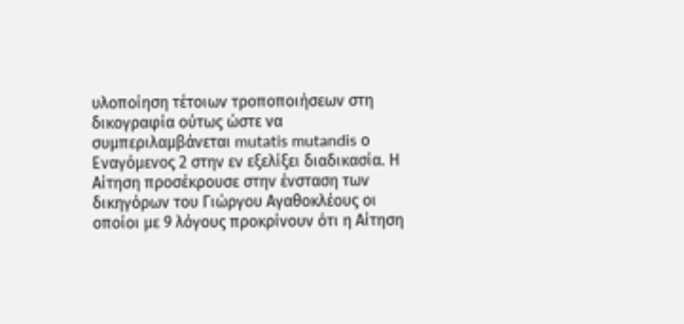υλοποίηση τέτοιων τροποποιήσεων στη δικογραφία ούτως ώστε να συμπεριλαμβάνεται mutatis mutandis ο Εναγόμενος 2 στην εν εξελίξει διαδικασία. Η Αίτηση προσέκρουσε στην ένσταση των δικηγόρων του Γιώργου Αγαθοκλέους οι οποίοι με 9 λόγους προκρίνουν ότι η Αίτηση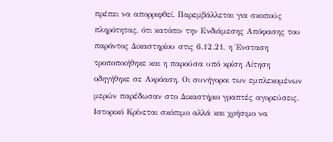πρέπει να απορριφθεί. Παρεμβάλλεται για σκοπούς πληρότητας, ότι κατόπιν την Ενδιάμεσης Απόφασης του παρόντος Δικαστηρίου στις 6.12.21, η Ένσταση τροποποιήθηκε και η παρούσα υπό κρίση Αίτηση οδηγήθηκε σε Ακρόαση. Οι συνήγοροι των εμπλεκομένων μερών παρέδωσαν στο Δικαστήριο γραπτές αγορεύσεις. Ιστορικό Κρίνεται σκόπιμο αλλά και χρήσιμο να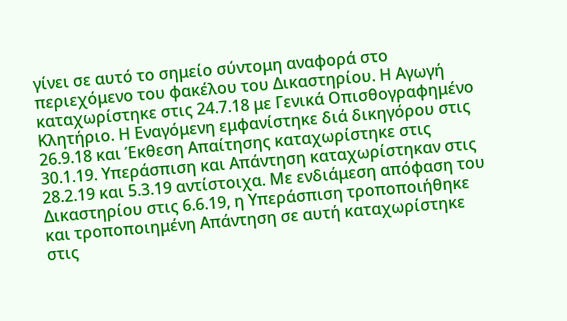γίνει σε αυτό το σημείο σύντομη αναφορά στο περιεχόμενο του φακέλου του Δικαστηρίου. Η Αγωγή καταχωρίστηκε στις 24.7.18 με Γενικά Οπισθογραφημένο Κλητήριο. Η Εναγόμενη εμφανίστηκε διά δικηγόρου στις 26.9.18 και Έκθεση Απαίτησης καταχωρίστηκε στις 30.1.19. Υπεράσπιση και Απάντηση καταχωρίστηκαν στις 28.2.19 και 5.3.19 αντίστοιχα. Με ενδιάμεση απόφαση του Δικαστηρίου στις 6.6.19, η Υπεράσπιση τροποποιήθηκε και τροποποιημένη Απάντηση σε αυτή καταχωρίστηκε στις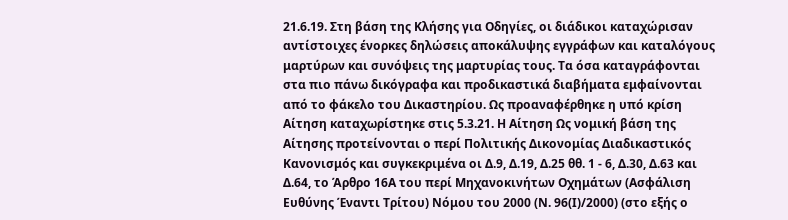21.6.19. Στη βάση της Κλήσης για Οδηγίες, οι διάδικοι καταχώρισαν αντίστοιχες ένορκες δηλώσεις αποκάλυψης εγγράφων και καταλόγους μαρτύρων και συνόψεις της μαρτυρίας τους. Τα όσα καταγράφονται στα πιο πάνω δικόγραφα και προδικαστικά διαβήματα εμφαίνονται από το φάκελο του Δικαστηρίου. Ως προαναφέρθηκε η υπό κρίση Αίτηση καταχωρίστηκε στις 5.3.21. Η Αίτηση Ως νομική βάση της Αίτησης προτείνονται ο περί Πολιτικής Δικονομίας Διαδικαστικός Κανονισμός και συγκεκριμένα οι Δ.9, Δ.19, Δ.25 θθ. 1 - 6, Δ.30, Δ.63 και Δ.64, το Άρθρο 16Α του περί Μηχανοκινήτων Οχημάτων (Ασφάλιση Ευθύνης Έναντι Τρίτου) Νόμου του 2000 (Ν. 96(Ι)/2000) (στο εξής ο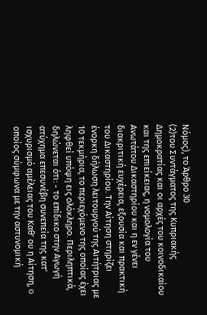Νόμος), το Άρθρο 30
(2)του Συντάγματος της Κυπριακής Δημοκρατίας και οι αρχές του κοινοδικαίου και της επιείκειας, η νομολογία του Ανωτάτου Δικαστηρίου και η εν γένει διακριτική ευχέρεια, εξουσία και πρακτική του Δικαστηρίου. Την Αίτηση στηρίζει ένορκη δήλωση λειτουργού της Αιτήτριας με 10 τεκμήρια, το περιεχόμενο της οποίας έχει ληφθεί υπόψη εις ολόκληρο. Περιληπτικά, δηλώνεται ότι: - το επίδικο στην Αγωγή ατύχημα επεσυνέβη συνεπεία της κατ' ισχυρισμό αμέλειας του Καθ' ου η Αίτηση, o οποίος σύμφωνα με την αστυνομική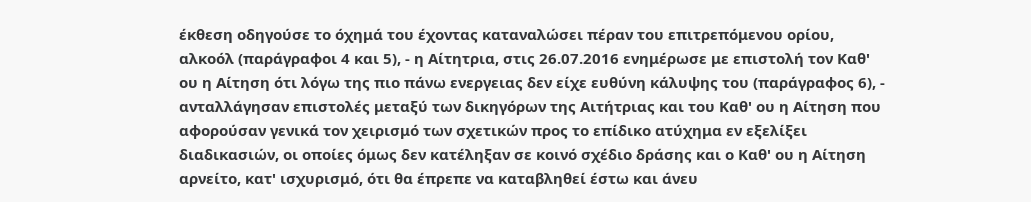έκθεση οδηγούσε το όχημά του έχοντας καταναλώσει πέραν του επιτρεπόμενου ορίου, αλκοόλ (παράγραφοι 4 και 5), - η Αίτητρια, στις 26.07.2016 ενημέρωσε με επιστολή τον Καθ' ου η Αίτηση ότι λόγω της πιο πάνω ενεργειας δεν είχε ευθύνη κάλυψης του (παράγραφος 6), - ανταλλάγησαν επιστολές μεταξύ των δικηγόρων της Αιτήτριας και του Καθ' ου η Αίτηση που αφορούσαν γενικά τον χειρισμό των σχετικών προς το επίδικο ατύχημα εν εξελίξει διαδικασιών, οι οποίες όμως δεν κατέληξαν σε κοινό σχέδιο δράσης και ο Καθ' ου η Αίτηση αρνείτο, κατ' ισχυρισμό, ότι θα έπρεπε να καταβληθεί έστω και άνευ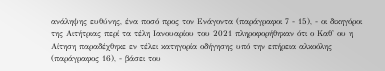ανάληψης ευθύνης, ένα ποσό προς τον Ενάγοντα (παράγραφοι 7 - 15), - οι δικηγόροι της Αιτήτριας περί τα τέλη Ιανουαρίου του 2021 πληροφορήθηκαν ότι ο Καθ' ου η Αίτηση παραδέχθηκε εν τέλει κατηγορία οδήγησης υπό την επήρεια αλκοόλης (παράγραφος 16), - βάσει του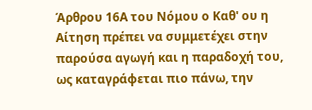Άρθρου 16Α του Νόμου ο Καθ' ου η Αίτηση πρέπει να συμμετέχει στην παρούσα αγωγή και η παραδοχή του, ως καταγράφεται πιο πάνω, την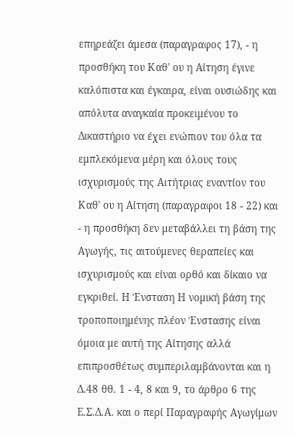επηρεάζει άμεσα (παραγραφος 17), - η προσθήκη του Καθ' ου η Αίτηση έγινε καλόπιστα και έγκαιρα, είναι ουσιώδης και απόλυτα αναγκαία προκειμένου το Δικαστήριο να έχει ενώπιον του όλα τα εμπλεκόμενα μέρη και όλους τους ισχυρισμούς της Αιτήτριας εναντίον του Καθ' ου η Αίτηση (παραγραφοι 18 - 22) και - η προσθήκη δεν μεταβάλλει τη βάση της Αγωγής, τις αιτούμενες θεραπείες και ισχυρισμούς και είναι ορθό και δίκαιο να εγκριθεί. Η Ένσταση Η νομική βάση της τροποποιημένης πλέον Ένστασης είναι όμοια με αυτή της Αίτησης αλλά επιπροσθέτως συμπεριλαμβάνονται και η Δ.48 θθ. 1 - 4, 8 και 9, το άρθρο 6 της Ε.Σ.Δ.Α. και ο περί Παραγραφής Αγωγίμων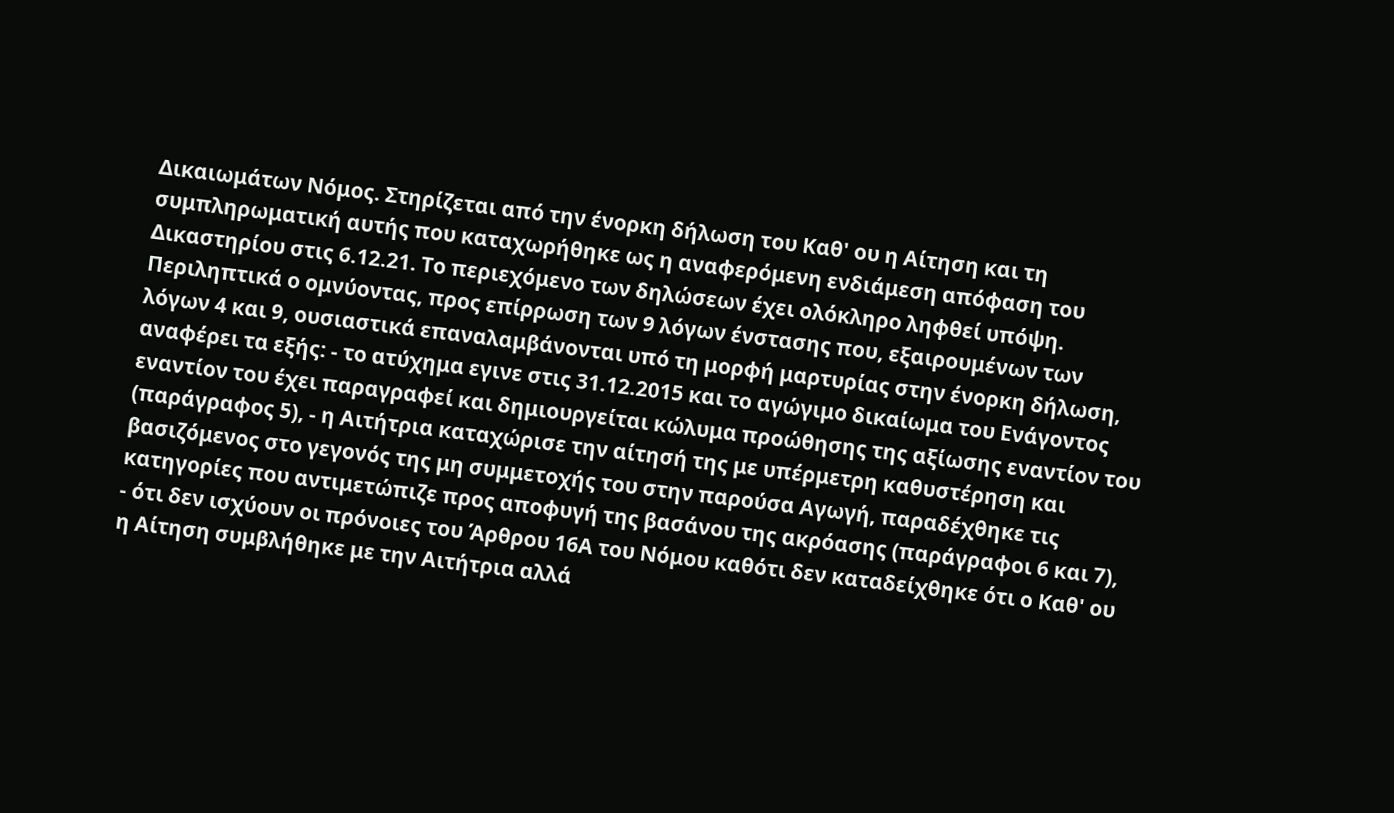Δικαιωμάτων Νόμος. Στηρίζεται από την ένορκη δήλωση του Καθ' ου η Αίτηση και τη συμπληρωματική αυτής που καταχωρήθηκε ως η αναφερόμενη ενδιάμεση απόφαση του Δικαστηρίου στις 6.12.21. Το περιεχόμενο των δηλώσεων έχει ολόκληρο ληφθεί υπόψη. Περιληπτικά ο ομνύοντας, προς επίρρωση των 9 λόγων ένστασης που, εξαιρουμένων των λόγων 4 και 9, ουσιαστικά επαναλαμβάνονται υπό τη μορφή μαρτυρίας στην ένορκη δήλωση, αναφέρει τα εξής: - το ατύχημα εγινε στις 31.12.2015 και το αγώγιμο δικαίωμα του Ενάγοντος εναντίον του έχει παραγραφεί και δημιουργείται κώλυμα προώθησης της αξίωσης εναντίον του (παράγραφος 5), - η Αιτήτρια καταχώρισε την αίτησή της με υπέρμετρη καθυστέρηση και βασιζόμενος στο γεγονός της μη συμμετοχής του στην παρούσα Αγωγή, παραδέχθηκε τις κατηγορίες που αντιμετώπιζε προς αποφυγή της βασάνου της ακρόασης (παράγραφοι 6 και 7), - ότι δεν ισχύουν οι πρόνοιες του Άρθρου 16Α του Νόμου καθότι δεν καταδείχθηκε ότι ο Καθ' ου η Αίτηση συμβλήθηκε με την Αιτήτρια αλλά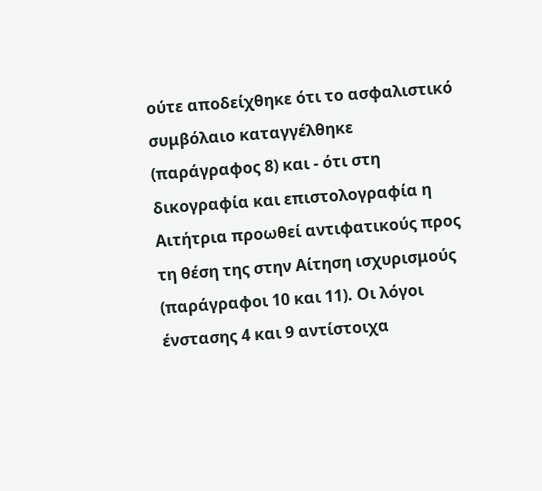ούτε αποδείχθηκε ότι το ασφαλιστικό συμβόλαιο καταγγέλθηκε (παράγραφος 8) και - ότι στη δικογραφία και επιστολογραφία η Αιτήτρια προωθεί αντιφατικούς προς τη θέση της στην Αίτηση ισχυρισμούς (παράγραφοι 10 και 11). Οι λόγοι ένστασης 4 και 9 αντίστοιχα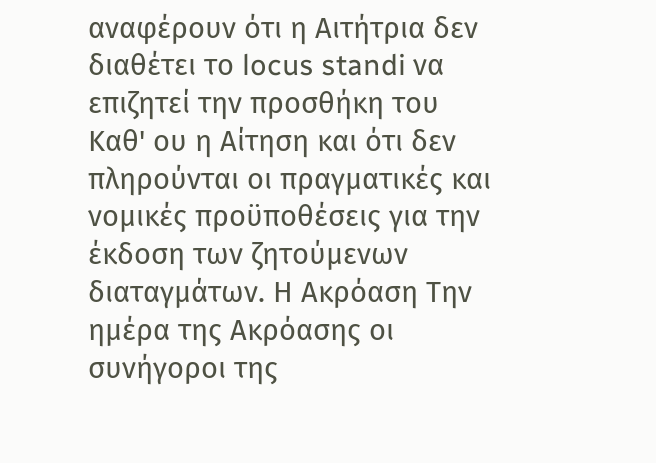αναφέρουν ότι η Αιτήτρια δεν διαθέτει το locus standi να επιζητεί την προσθήκη του Καθ' ου η Αίτηση και ότι δεν πληρούνται οι πραγματικές και νομικές προϋποθέσεις για την έκδοση των ζητούμενων διαταγμάτων. Η Ακρόαση Την ημέρα της Ακρόασης οι συνήγοροι της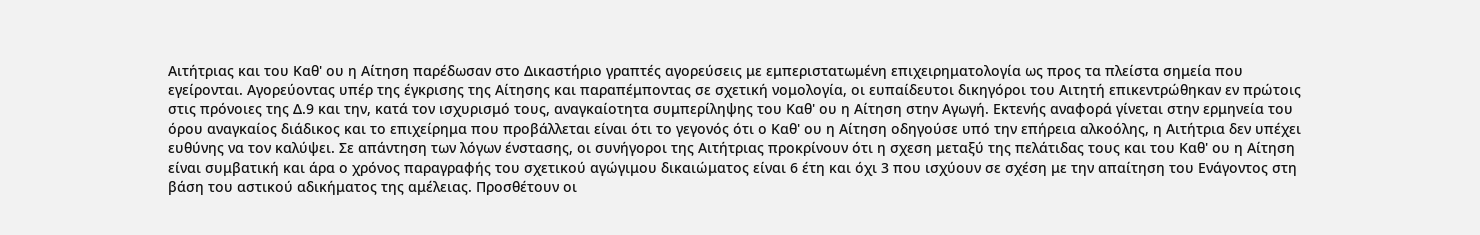Αιτήτριας και του Καθ' ου η Αίτηση παρέδωσαν στο Δικαστήριο γραπτές αγορεύσεις με εμπεριστατωμένη επιχειρηματολογία ως προς τα πλείστα σημεία που εγείρονται. Αγορεύοντας υπέρ της έγκρισης της Αίτησης και παραπέμποντας σε σχετική νομολογία, οι ευπαίδευτοι δικηγόροι του Αιτητή επικεντρώθηκαν εν πρώτοις στις πρόνοιες της Δ.9 και την, κατά τον ισχυρισμό τους, αναγκαίοτητα συμπερίληψης του Καθ' ου η Αίτηση στην Αγωγή. Εκτενής αναφορά γίνεται στην ερμηνεία του όρου αναγκαίος διάδικος και το επιχείρημα που προβάλλεται είναι ότι το γεγονός ότι ο Καθ' ου η Αίτηση οδηγούσε υπό την επήρεια αλκοόλης, η Αιτήτρια δεν υπέχει ευθύνης να τον καλύψει. Σε απάντηση των λόγων ένστασης, οι συνήγοροι της Αιτήτριας προκρίνουν ότι η σχεση μεταξύ της πελάτιδας τους και του Καθ' ου η Αίτηση είναι συμβατική και άρα ο χρόνος παραγραφής του σχετικού αγώγιμου δικαιώματος είναι 6 έτη και όχι 3 που ισχύουν σε σχέση με την απαίτηση του Ενάγοντος στη βάση του αστικού αδικήματος της αμέλειας. Προσθέτουν οι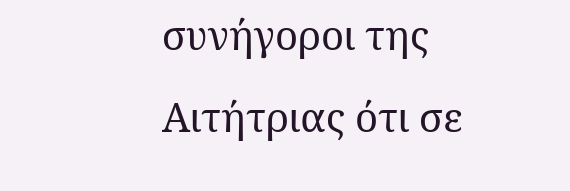συνήγοροι της Αιτήτριας ότι σε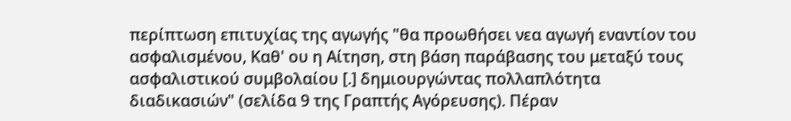περίπτωση επιτυχίας της αγωγής "θα προωθήσει νεα αγωγή εναντίον του ασφαλισμένου, Καθ' ου η Αίτηση, στη βάση παράβασης του μεταξύ τους ασφαλιστικού συμβολαίου [.] δημιουργώντας πολλαπλότητα διαδικασιών" (σελίδα 9 της Γραπτής Αγόρευσης). Πέραν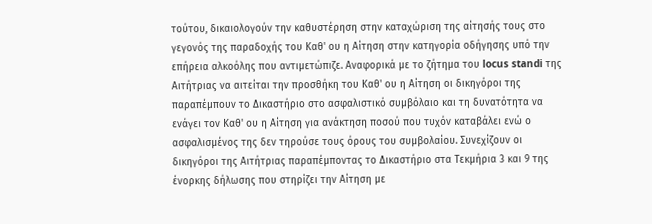τούτου, δικαιολογούν την καθυστέρηση στην καταχώριση της αίτησής τους στο γεγονός της παραδοχής του Καθ' ου η Αίτηση στην κατηγορία οδήγησης υπό την επήρεια αλκοόλης που αντιμετώπιζε. Αναφορικά με το ζήτημα του locus standi της Αιτήτριας να αιτείται την προσθήκη του Καθ' ου η Αίτηση οι δικηγόροι της παραπέμπουν το Δικαστήριο στο ασφαλιστικό συμβόλαιο και τη δυνατότητα να ενάγει τον Καθ' ου η Αίτηση για ανάκτηση ποσού που τυχόν καταβάλει ενώ ο ασφαλισμένος της δεν τηρούσε τους όρους του συμβολαίου. Συνεχίζουν οι δικηγόροι της Αιτήτριας παραπέμποντας το Δικαστήριο στα Τεκμήρια 3 και 9 της ένορκης δήλωσης που στηρίζει την Αίτηση με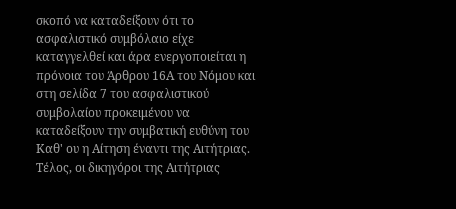σκοπό να καταδείξουν ότι το ασφαλιστικό συμβόλαιο είχε καταγγελθεί και άρα ενεργοποιείται η πρόνοια του Άρθρου 16Α του Νόμου και στη σελίδα 7 του ασφαλιστικού συμβολαίου προκειμένου να καταδείξουν την συμβατική ευθύνη του Καθ' ου η Αίτηση έναντι της Αιτήτριας. Τέλος, οι δικηγόροι της Αιτήτριας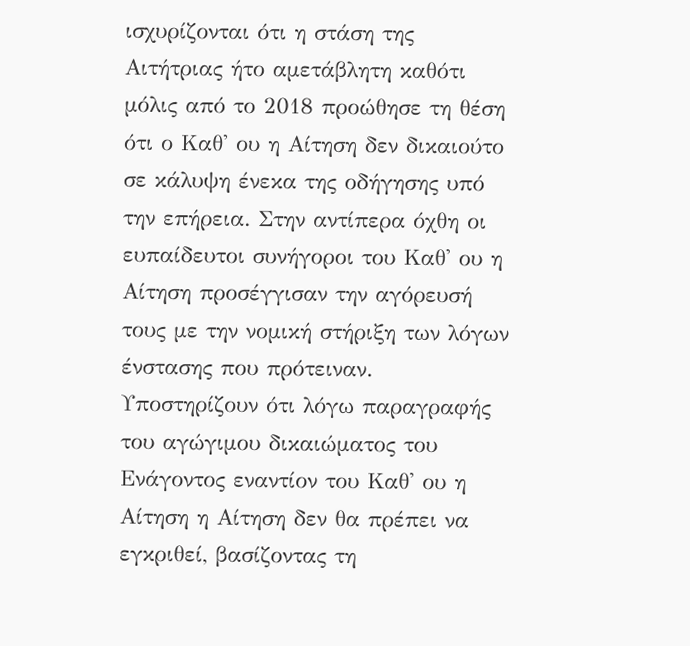ισχυρίζονται ότι η στάση της Αιτήτριας ήτο αμετάβλητη καθότι μόλις από το 2018 προώθησε τη θέση ότι ο Καθ' ου η Αίτηση δεν δικαιούτο σε κάλυψη ένεκα της οδήγησης υπό την επήρεια. Στην αντίπερα όχθη οι ευπαίδευτοι συνήγοροι του Καθ' ου η Αίτηση προσέγγισαν την αγόρευσή τους με την νομική στήριξη των λόγων ένστασης που πρότειναν. Υποστηρίζουν ότι λόγω παραγραφής του αγώγιμου δικαιώματος του Ενάγοντος εναντίον του Καθ' ου η Αίτηση η Αίτηση δεν θα πρέπει να εγκριθεί, βασίζοντας τη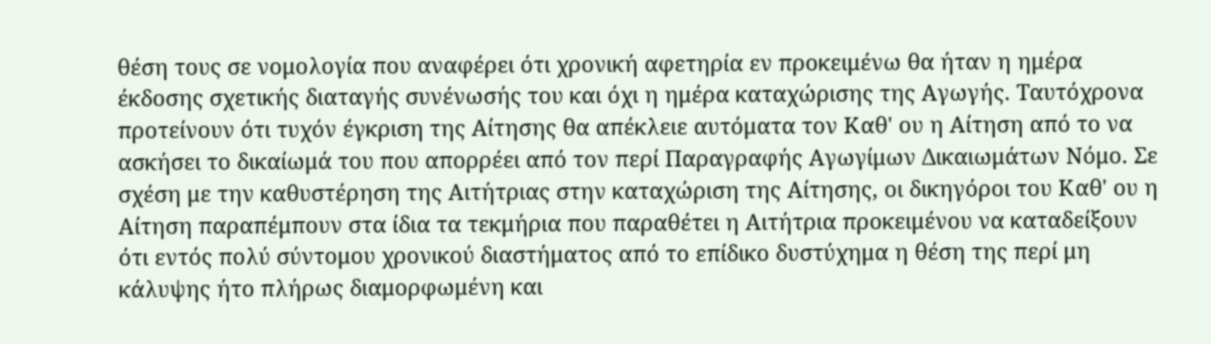θέση τους σε νομολογία που αναφέρει ότι χρονική αφετηρία εν προκειμένω θα ήταν η ημέρα έκδοσης σχετικής διαταγής συνένωσής του και όχι η ημέρα καταχώρισης της Αγωγής. Ταυτόχρονα προτείνουν ότι τυχόν έγκριση της Αίτησης θα απέκλειε αυτόματα τον Καθ' ου η Αίτηση από το να ασκήσει το δικαίωμά του που απορρέει από τον περί Παραγραφής Αγωγίμων Δικαιωμάτων Νόμο. Σε σχέση με την καθυστέρηση της Αιτήτριας στην καταχώριση της Αίτησης, οι δικηγόροι του Καθ' ου η Αίτηση παραπέμπουν στα ίδια τα τεκμήρια που παραθέτει η Αιτήτρια προκειμένου να καταδείξουν ότι εντός πολύ σύντομου χρονικού διαστήματος από το επίδικο δυστύχημα η θέση της περί μη κάλυψης ήτο πλήρως διαμορφωμένη και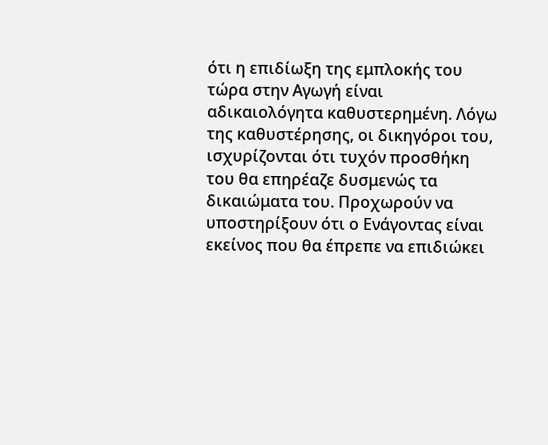ότι η επιδίωξη της εμπλοκής του τώρα στην Αγωγή είναι αδικαιολόγητα καθυστερημένη. Λόγω της καθυστέρησης, οι δικηγόροι του, ισχυρίζονται ότι τυχόν προσθήκη του θα επηρέαζε δυσμενώς τα δικαιώματα του. Προχωρούν να υποστηρίξουν ότι ο Ενάγοντας είναι εκείνος που θα έπρεπε να επιδιώκει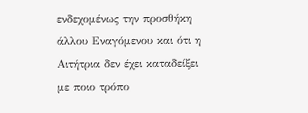ενδεχομένως την προσθήκη άλλου Εναγόμενου και ότι η Αιτήτρια δεν έχει καταδείξει με ποιο τρόπο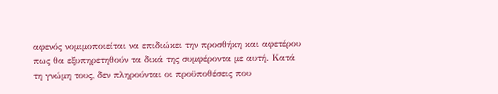αφενός νομιμοποιείται να επιδιώκει την προσθήκη και αφετέρου πως θα εξυπηρετηθούν τα δικά της συμφέροντα με αυτή. Κατά τη γνώμη τους, δεν πληρούνται οι προϋποθέσεις που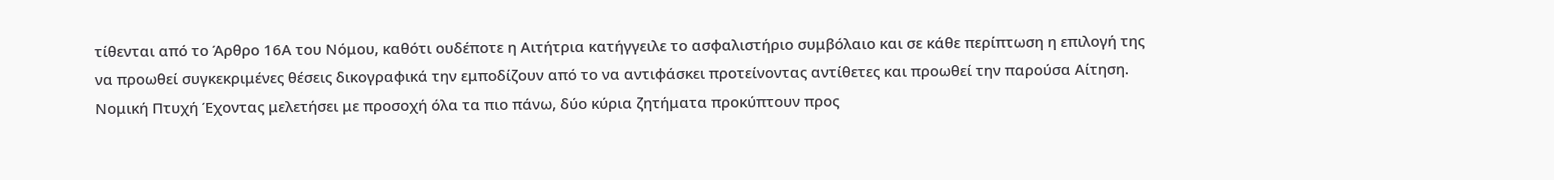τίθενται από το Άρθρο 16Α του Νόμου, καθότι ουδέποτε η Αιτήτρια κατήγγειλε το ασφαλιστήριο συμβόλαιο και σε κάθε περίπτωση η επιλογή της να προωθεί συγκεκριμένες θέσεις δικογραφικά την εμποδίζουν από το να αντιφάσκει προτείνοντας αντίθετες και προωθεί την παρούσα Αίτηση. Νομική Πτυχή Έχοντας μελετήσει με προσοχή όλα τα πιο πάνω, δύο κύρια ζητήματα προκύπτουν προς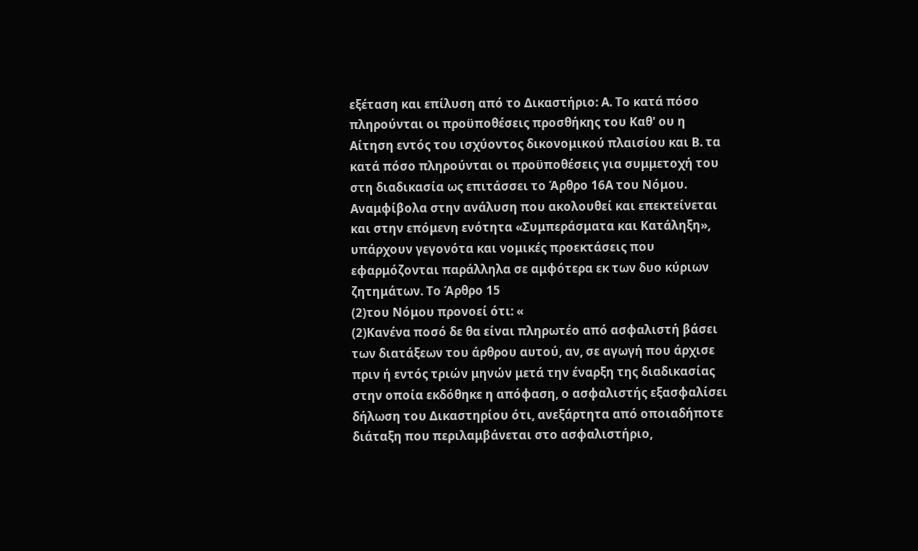εξέταση και επίλυση από το Δικαστήριο: Α. Το κατά πόσο πληρούνται οι προϋποθέσεις προσθήκης του Καθ' ου η Αίτηση εντός του ισχύοντος δικονομικού πλαισίου και Β. τα κατά πόσο πληρούνται οι προϋποθέσεις για συμμετοχή του στη διαδικασία ως επιτάσσει το Άρθρο 16Α του Νόμου. Αναμφίβολα στην ανάλυση που ακολουθεί και επεκτείνεται και στην επόμενη ενότητα «Συμπεράσματα και Κατάληξη», υπάρχουν γεγονότα και νομικές προεκτάσεις που εφαρμόζονται παράλληλα σε αμφότερα εκ των δυο κύριων ζητημάτων. Το Άρθρο 15
(2)του Νόμου προνοεί ότι: «
(2)Κανένα ποσό δε θα είναι πληρωτέο από ασφαλιστή βάσει των διατάξεων του άρθρου αυτού, αν, σε αγωγή που άρχισε πριν ή εντός τριών μηνών μετά την έναρξη της διαδικασίας στην οποία εκδόθηκε η απόφαση, ο ασφαλιστής εξασφαλίσει δήλωση του Δικαστηρίου ότι, ανεξάρτητα από οποιαδήποτε διάταξη που περιλαμβάνεται στο ασφαλιστήριο,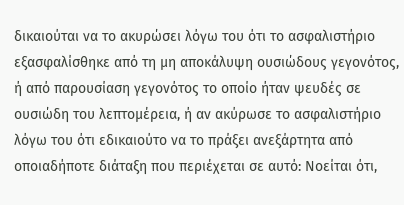δικαιούται να το ακυρώσει λόγω του ότι το ασφαλιστήριο εξασφαλίσθηκε από τη μη αποκάλυψη ουσιώδους γεγονότος, ή από παρουσίαση γεγονότος το οποίο ήταν ψευδές σε ουσιώδη του λεπτομέρεια, ή αν ακύρωσε το ασφαλιστήριο λόγω του ότι εδικαιούτο να το πράξει ανεξάρτητα από οποιαδήποτε διάταξη που περιέχεται σε αυτό: Νοείται ότι,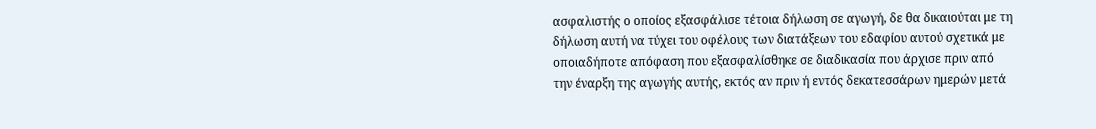ασφαλιστής ο οποίος εξασφάλισε τέτοια δήλωση σε αγωγή, δε θα δικαιούται με τη δήλωση αυτή να τύχει του οφέλους των διατάξεων του εδαφίου αυτού σχετικά με οποιαδήποτε απόφαση που εξασφαλίσθηκε σε διαδικασία που άρχισε πριν από την έναρξη της αγωγής αυτής, εκτός αν πριν ή εντός δεκατεσσάρων ημερών μετά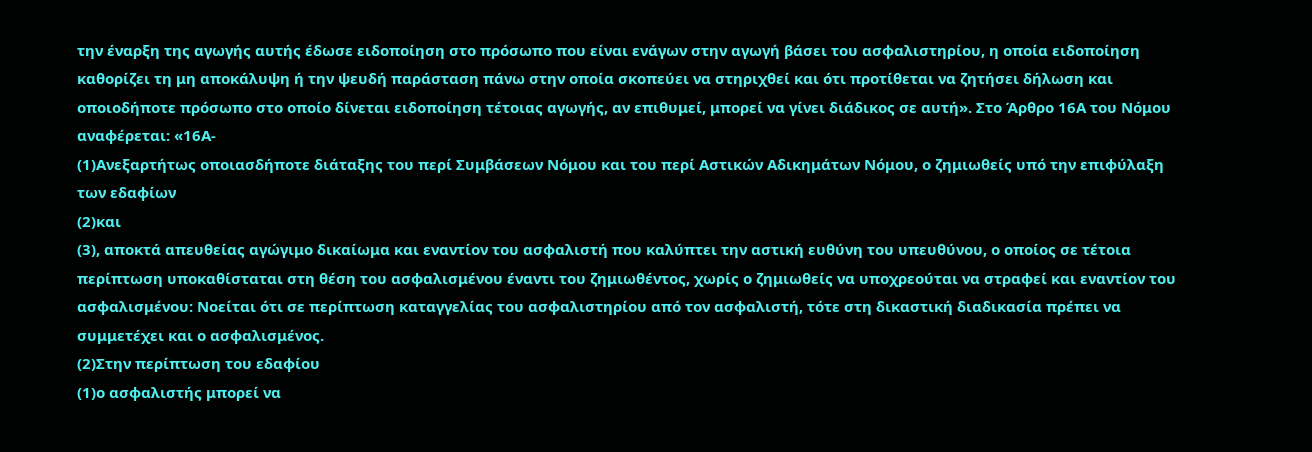την έναρξη της αγωγής αυτής έδωσε ειδοποίηση στο πρόσωπο που είναι ενάγων στην αγωγή βάσει του ασφαλιστηρίου, η οποία ειδοποίηση καθορίζει τη μη αποκάλυψη ή την ψευδή παράσταση πάνω στην οποία σκοπεύει να στηριχθεί και ότι προτίθεται να ζητήσει δήλωση και οποιοδήποτε πρόσωπο στο οποίο δίνεται ειδοποίηση τέτοιας αγωγής, αν επιθυμεί, μπορεί να γίνει διάδικος σε αυτή». Στο Άρθρο 16Α του Νόμου αναφέρεται: «16Α-
(1)Ανεξαρτήτως οποιασδήποτε διάταξης του περί Συμβάσεων Νόμου και του περί Αστικών Αδικημάτων Νόμου, ο ζημιωθείς υπό την επιφύλαξη των εδαφίων
(2)και
(3), αποκτά απευθείας αγώγιμο δικαίωμα και εναντίον του ασφαλιστή που καλύπτει την αστική ευθύνη του υπευθύνου, ο οποίος σε τέτοια περίπτωση υποκαθίσταται στη θέση του ασφαλισμένου έναντι του ζημιωθέντος, χωρίς ο ζημιωθείς να υποχρεούται να στραφεί και εναντίον του ασφαλισμένου: Νοείται ότι σε περίπτωση καταγγελίας του ασφαλιστηρίου από τον ασφαλιστή, τότε στη δικαστική διαδικασία πρέπει να συμμετέχει και ο ασφαλισμένος.
(2)Στην περίπτωση του εδαφίου
(1)ο ασφαλιστής μπορεί να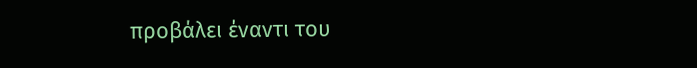προβάλει έναντι του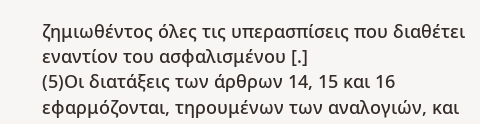ζημιωθέντος όλες τις υπερασπίσεις που διαθέτει εναντίον του ασφαλισμένου [.]
(5)Οι διατάξεις των άρθρων 14, 15 και 16 εφαρμόζονται, τηρουμένων των αναλογιών, και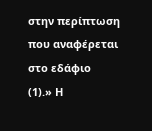στην περίπτωση που αναφέρεται στο εδάφιο
(1).» Η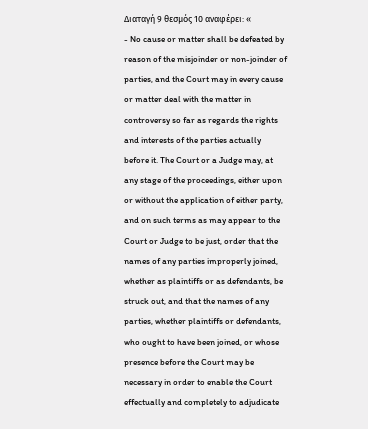Διαταγή 9 θεσμός 10 αναφέρει: «
- No cause or matter shall be defeated by reason of the misjoinder or non-joinder of parties, and the Court may in every cause or matter deal with the matter in controversy so far as regards the rights and interests of the parties actually before it. The Court or a Judge may, at any stage of the proceedings, either upon or without the application of either party, and on such terms as may appear to the Court or Judge to be just, order that the names of any parties improperly joined, whether as plaintiffs or as defendants, be struck out, and that the names of any parties, whether plaintiffs or defendants, who ought to have been joined, or whose presence before the Court may be necessary in order to enable the Court effectually and completely to adjudicate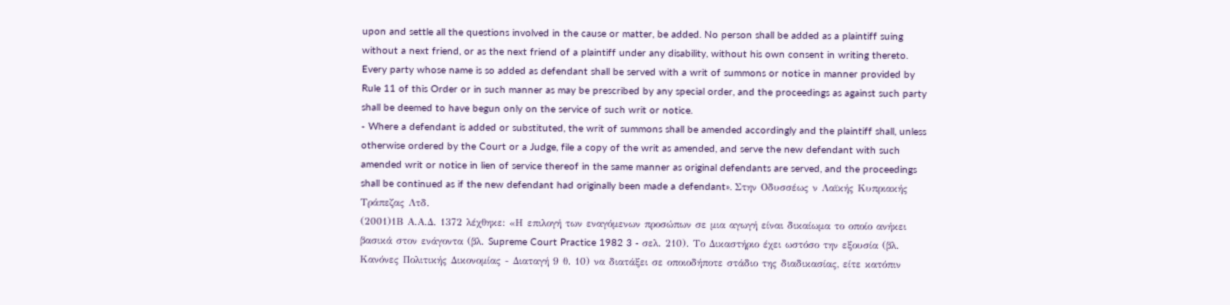upon and settle all the questions involved in the cause or matter, be added. No person shall be added as a plaintiff suing without a next friend, or as the next friend of a plaintiff under any disability, without his own consent in writing thereto. Every party whose name is so added as defendant shall be served with a writ of summons or notice in manner provided by Rule 11 of this Order or in such manner as may be prescribed by any special order, and the proceedings as against such party shall be deemed to have begun only on the service of such writ or notice.
- Where a defendant is added or substituted, the writ of summons shall be amended accordingly and the plaintiff shall, unless otherwise ordered by the Court or a Judge, file a copy of the writ as amended, and serve the new defendant with such amended writ or notice in lien of service thereof in the same manner as original defendants are served, and the proceedings shall be continued as if the new defendant had originally been made a defendant». Στην Οδυσσέως ν Λαϊκής Κυπριακής Τράπεζας Λτδ.
(2001)1Β Α.Α.Δ. 1372 λέχθηκε: «Η επιλογή των εναγόμενων προσώπων σε μια αγωγή είναι δικαίωμα το οποίο ανήκει βασικά στον ενάγοντα (βλ. Supreme Court Practice 1982 3 - σελ. 210). Το Δικαστήριο έχει ωστόσο την εξουσία (βλ. Κανόνες Πολιτικής Δικονομίας - Διαταγή 9 θ. 10) να διατάξει σε οποιοδήποτε στάδιο της διαδικασίας, είτε κατόπιν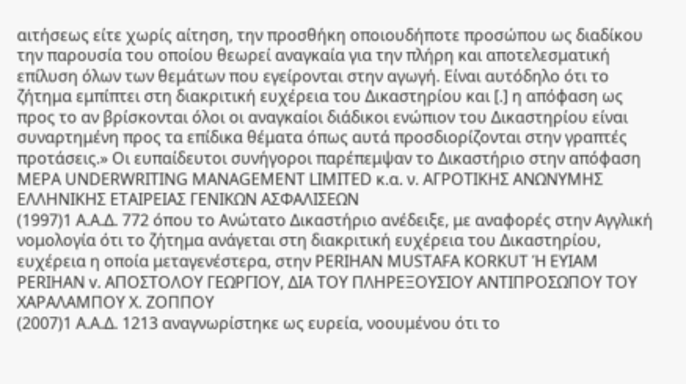αιτήσεως είτε χωρίς αίτηση, την προσθήκη οποιουδήποτε προσώπου ως διαδίκου την παρουσία του οποίου θεωρεί αναγκαία για την πλήρη και αποτελεσματική επίλυση όλων των θεμάτων που εγείρονται στην αγωγή. Είναι αυτόδηλο ότι το ζήτημα εμπίπτει στη διακριτική ευχέρεια του Δικαστηρίου και [.] η απόφαση ως προς το αν βρίσκονται όλοι οι αναγκαίοι διάδικοι ενώπιον του Δικαστηρίου είναι συναρτημένη προς τα επίδικα θέματα όπως αυτά προσδιορίζονται στην γραπτές προτάσεις.» Οι ευπαίδευτοι συνήγοροι παρέπεμψαν το Δικαστήριο στην απόφαση MEPA UNDERWRITING MANAGEMENT LIMITED κ.α. ν. ΑΓΡΟΤΙΚΗΣ ΑΝΩΝΥΜΗΣ ΕΛΛΗΝΙΚΗΣ ΕΤΑΙΡΕΙΑΣ ΓΕΝΙΚΩΝ ΑΣΦΑΛΙΣΕΩΝ
(1997)1 Α.Α.Δ. 772 όπου το Ανώτατο Δικαστήριο ανέδειξε, με αναφορές στην Αγγλική νομολογία ότι το ζήτημα ανάγεται στη διακριτική ευχέρεια του Δικαστηρίου, ευχέρεια η οποία μεταγενέστερα, στην PERIHAN MUSTAFA KORKUT Ή EYIAM PERIHAN v. ΑΠΟΣΤΟΛΟΥ ΓΕΩΡΓΙΟΥ, ΔΙΑ ΤΟΥ ΠΛΗΡΕΞΟΥΣΙΟΥ ΑΝΤΙΠΡΟΣΩΠΟΥ ΤΟΥ ΧΑΡΑΛΑΜΠΟΥ Χ. ΖΟΠΠΟΥ
(2007)1 Α.Α.Δ. 1213 αναγνωρίστηκε ως ευρεία, νοουμένου ότι το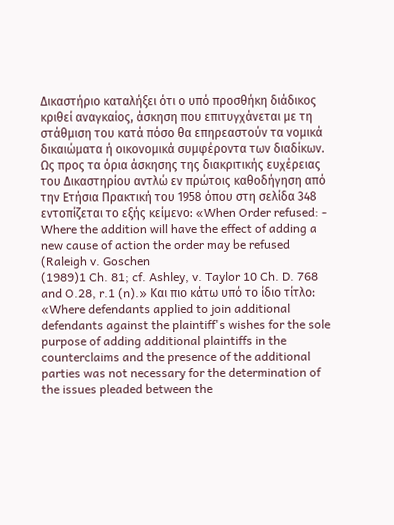Δικαστήριο καταλήξει ότι ο υπό προσθήκη διάδικος κριθεί αναγκαίος, άσκηση που επιτυγχάνεται με τη στάθμιση του κατά πόσο θα επηρεαστούν τα νομικά δικαιώματα ή οικονομικά συμφέροντα των διαδίκων. Ως προς τα όρια άσκησης της διακριτικής ευχέρειας του Δικαστηρίου αντλώ εν πρώτοις καθοδήγηση από την Ετήσια Πρακτική του 1958 όπου στη σελίδα 348 εντοπίζεται το εξής κείμενο: «When Order refused: - Where the addition will have the effect of adding a new cause of action the order may be refused (Raleigh v. Goschen
(1989)1 Ch. 81; cf. Ashley, v. Taylor 10 Ch. D. 768 and O.28, r.1 (n).» Και πιο κάτω υπό το ίδιο τίτλο: «Where defendants applied to join additional defendants against the plaintiff's wishes for the sole purpose of adding additional plaintiffs in the counterclaims and the presence of the additional parties was not necessary for the determination of the issues pleaded between the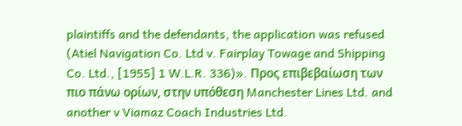plaintiffs and the defendants, the application was refused (Atiel Navigation Co. Ltd v. Fairplay Towage and Shipping Co. Ltd., [1955] 1 W.L.R. 336)». Προς επιβεβαίωση των πιο πάνω ορίων, στην υπόθεση Manchester Lines Ltd. and another v Viamaz Coach Industries Ltd.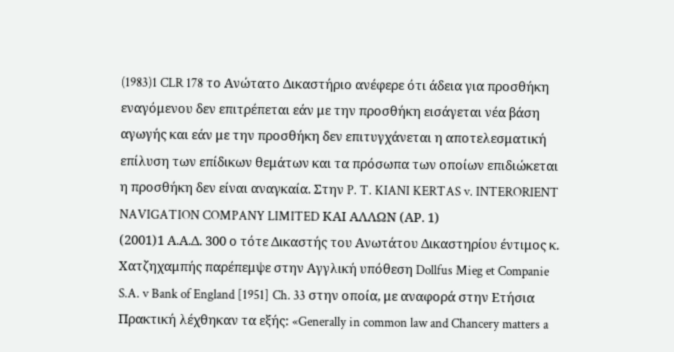(1983)1 CLR 178 το Ανώτατο Δικαστήριο ανέφερε ότι άδεια για προσθήκη εναγόμενου δεν επιτρέπεται εάν με την προσθήκη εισάγεται νέα βάση αγωγής και εάν με την προσθήκη δεν επιτυγχάνεται η αποτελεσματική επίλυση των επίδικων θεμάτων και τα πρόσωπα των οποίων επιδιώκεται η προσθήκη δεν είναι αναγκαία. Στην P. T. KIANI KERTAS v. INTERORIENT NAVIGATION COMPANY LIMITED ΚΑΙ ΑΛΛΩΝ (ΑΡ. 1)
(2001)1 Α.Α.Δ. 300 ο τότε Δικαστής του Ανωτάτου Δικαστηρίου έντιμος κ. Χατζηχαμπής παρέπεμψε στην Αγγλική υπόθεση Dollfus Mieg et Companie S.A. v Bank of England [1951] Ch. 33 στην οποία, με αναφορά στην Ετήσια Πρακτική λέχθηκαν τα εξής: «Generally in common law and Chancery matters a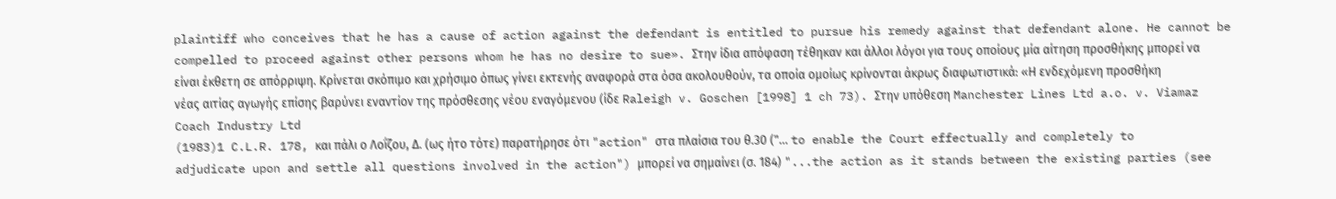plaintiff who conceives that he has a cause of action against the defendant is entitled to pursue his remedy against that defendant alone. He cannot be compelled to proceed against other persons whom he has no desire to sue». Στην ίδια απόφαση τέθηκαν και άλλοι λόγοι για τους οποίους μία αίτηση προσθήκης μπορεί να είναι έκθετη σε απόρριψη. Κρίνεται σκόπιμο και χρήσιμο όπως γίνει εκτενής αναφορά στα όσα ακολουθούν, τα οποία ομοίως κρίνονται άκρως διαφωτιστικά: «Η ενδεχόμενη προσθήκη νέας αιτίας αγωγής επίσης βαρύνει εναντίον της πρόσθεσης νέου εναγόμενου (ίδε Raleigh v. Goschen [1998] 1 ch 73). Στην υπόθεση Manchester Lines Ltd a.o. v. Viamaz Coach Industry Ltd
(1983)1 C.L.R. 178, και πάλι ο Λοΐζου, Δ. (ως ήτο τότε) παρατήρησε ότι "action" στα πλαίσια του θ.30 ("... to enable the Court effectually and completely to adjudicate upon and settle all questions involved in the action") μπορεί να σημαίνει (σ. 184) "...the action as it stands between the existing parties (see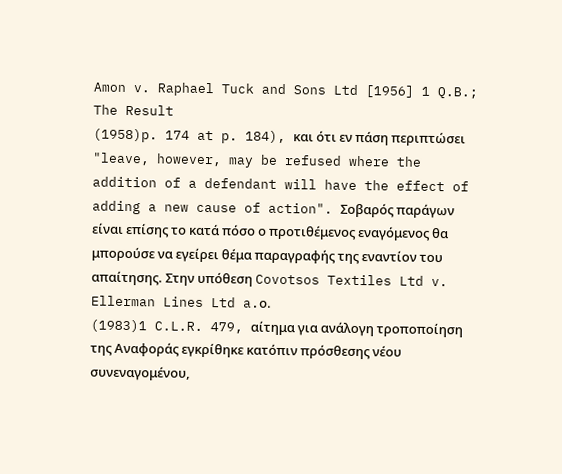Amon v. Raphael Tuck and Sons Ltd [1956] 1 Q.B.; The Result
(1958)p. 174 at p. 184), και ότι εν πάση περιπτώσει "leave, however, may be refused where the addition of a defendant will have the effect of adding a new cause of action". Σοβαρός παράγων είναι επίσης το κατά πόσο ο προτιθέμενος εναγόμενος θα μπορούσε να εγείρει θέμα παραγραφής της εναντίον του απαίτησης. Στην υπόθεση Covotsos Textiles Ltd v. Ellerman Lines Ltd a.ο.
(1983)1 C.L.R. 479, αίτημα για ανάλογη τροποποίηση της Αναφοράς εγκρίθηκε κατόπιν πρόσθεσης νέου συνεναγομένου,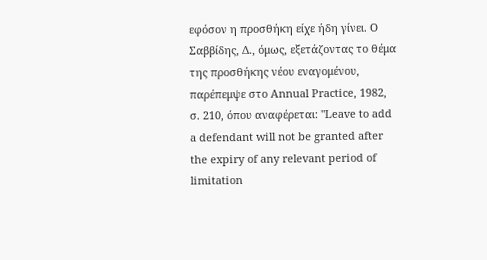εφόσον η προσθήκη είχε ήδη γίνει. Ο Σαββίδης, Δ., όμως, εξετάζοντας το θέμα της προσθήκης νέου εναγομένου, παρέπεμψε στο Annual Practice, 1982, σ. 210, όπου αναφέρεται: "Leave to add a defendant will not be granted after the expiry of any relevant period of limitation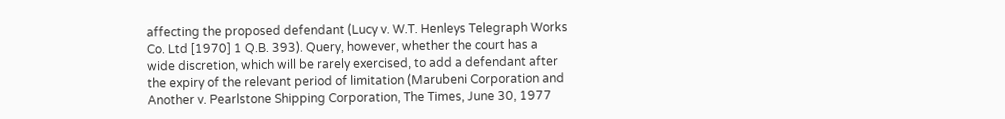affecting the proposed defendant (Lucy v. W.T. Henleys Telegraph Works Co. Ltd [1970] 1 Q.B. 393). Query, however, whether the court has a wide discretion, which will be rarely exercised, to add a defendant after the expiry of the relevant period of limitation (Marubeni Corporation and Another v. Pearlstone Shipping Corporation, The Times, June 30, 1977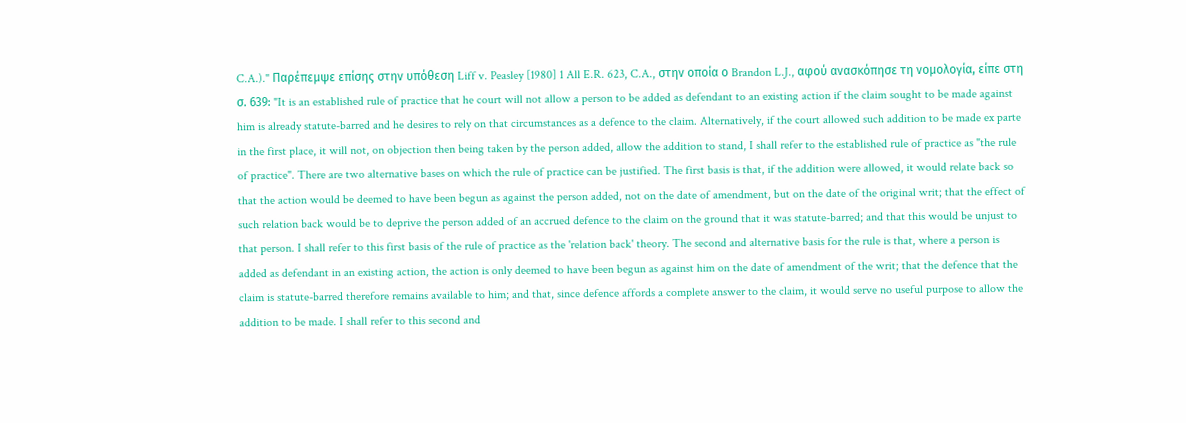C.A.)." Παρέπεμψε επίσης στην υπόθεση Liff v. Peasley [1980] 1 All E.R. 623, C.A., στην οποία ο Brandon L.J., αφού ανασκόπησε τη νομολογία, είπε στη σ. 639: "It is an established rule of practice that he court will not allow a person to be added as defendant to an existing action if the claim sought to be made against him is already statute-barred and he desires to rely on that circumstances as a defence to the claim. Alternatively, if the court allowed such addition to be made ex parte in the first place, it will not, on objection then being taken by the person added, allow the addition to stand, I shall refer to the established rule of practice as "the rule of practice". There are two alternative bases on which the rule of practice can be justified. The first basis is that, if the addition were allowed, it would relate back so that the action would be deemed to have been begun as against the person added, not on the date of amendment, but on the date of the original writ; that the effect of such relation back would be to deprive the person added of an accrued defence to the claim on the ground that it was statute-barred; and that this would be unjust to that person. I shall refer to this first basis of the rule of practice as the 'relation back' theory. The second and alternative basis for the rule is that, where a person is added as defendant in an existing action, the action is only deemed to have been begun as against him on the date of amendment of the writ; that the defence that the claim is statute-barred therefore remains available to him; and that, since defence affords a complete answer to the claim, it would serve no useful purpose to allow the addition to be made. I shall refer to this second and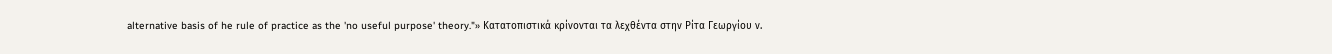alternative basis of he rule of practice as the 'no useful purpose' theory."» Κατατοπιστικά κρίνονται τα λεχθέντα στην Ρίτα Γεωργίου ν.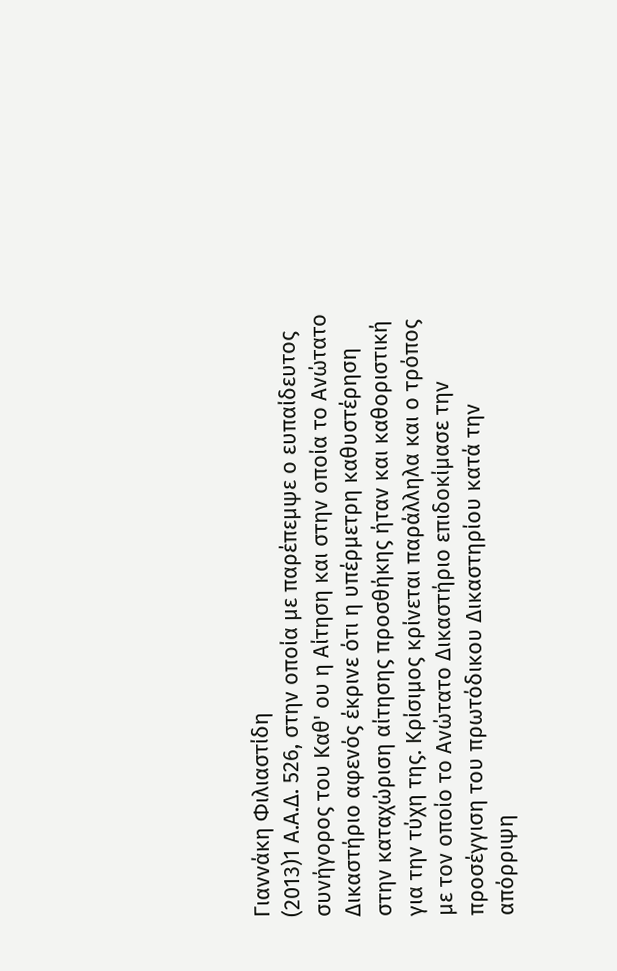Γιαννάκη Φιλιαστίδη
(2013)1 Α.Α.Δ. 526, στην οποία με παρέπεμψε ο ευπαίδευτος συνήγορος του Καθ' ου η Αίτηση και στην οποία το Ανώτατο Δικαστήριο αφενός έκρινε ότι η υπέρμετρη καθυστέρηση στην καταχώριση αίτησης προσθήκης ήταν και καθοριστική για την τύχη της. Κρίσιμος κρίνεται παράλληλα και ο τρόπος με τον οποίο το Ανώτατο Δικαστήριο επιδοκίμασε την προσέγγιση του πρωτόδικου Δικαστηρίου κατά την απόρριψη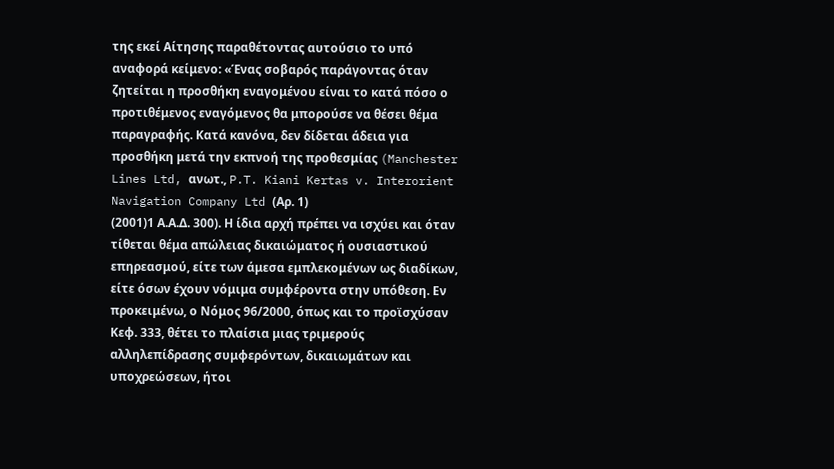της εκεί Αίτησης παραθέτοντας αυτούσιο το υπό αναφορά κείμενο: «Ένας σοβαρός παράγοντας όταν ζητείται η προσθήκη εναγομένου είναι το κατά πόσο ο προτιθέμενος εναγόμενος θα μπορούσε να θέσει θέμα παραγραφής. Κατά κανόνα, δεν δίδεται άδεια για προσθήκη μετά την εκπνοή της προθεσμίας (Manchester Lines Ltd, ανωτ., P.T. Kiani Kertas v. Interorient Navigation Company Ltd (Αρ. 1)
(2001)1 Α.Α.Δ. 300). Η ίδια αρχή πρέπει να ισχύει και όταν τίθεται θέμα απώλειας δικαιώματος ή ουσιαστικού επηρεασμού, είτε των άμεσα εμπλεκομένων ως διαδίκων, είτε όσων έχουν νόμιμα συμφέροντα στην υπόθεση. Εν προκειμένω, ο Νόμος 96/2000, όπως και το προϊσχύσαν Κεφ. 333, θέτει το πλαίσια μιας τριμερούς αλληλεπίδρασης συμφερόντων, δικαιωμάτων και υποχρεώσεων, ήτοι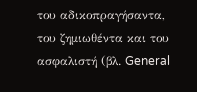του αδικοπραγήσαντα, του ζημιωθέντα και του ασφαλιστή (βλ. General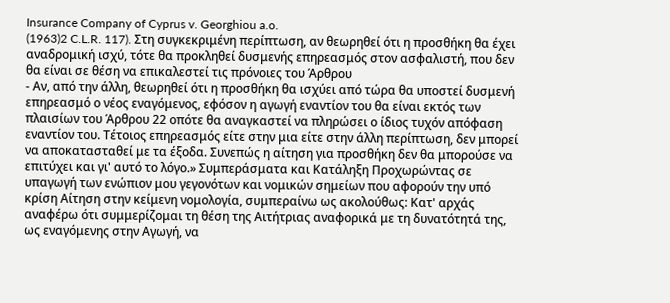Insurance Company of Cyprus v. Georghiou a.o.
(1963)2 C.L.R. 117). Στη συγκεκριμένη περίπτωση, αν θεωρηθεί ότι η προσθήκη θα έχει αναδρομική ισχύ, τότε θα προκληθεί δυσμενής επηρεασμός στον ασφαλιστή, που δεν θα είναι σε θέση να επικαλεστεί τις πρόνοιες του Άρθρου
- Αν, από την άλλη, θεωρηθεί ότι η προσθήκη θα ισχύει από τώρα θα υποστεί δυσμενή επηρεασμό ο νέος εναγόμενος, εφόσον η αγωγή εναντίον του θα είναι εκτός των πλαισίων του Άρθρου 22 οπότε θα αναγκαστεί να πληρώσει ο ίδιος τυχόν απόφαση εναντίον του. Τέτοιος επηρεασμός είτε στην μια είτε στην άλλη περίπτωση, δεν μπορεί να αποκατασταθεί με τα έξοδα. Συνεπώς η αίτηση για προσθήκη δεν θα μπορούσε να επιτύχει και γι' αυτό το λόγο.» Συμπεράσματα και Κατάληξη Προχωρώντας σε υπαγωγή των ενώπιον μου γεγονότων και νομικών σημείων που αφορούν την υπό κρίση Αίτηση στην κείμενη νομολογία, συμπεραίνω ως ακολούθως: Κατ' αρχάς αναφέρω ότι συμμερίζομαι τη θέση της Αιτήτριας αναφορικά με τη δυνατότητά της, ως εναγόμενης στην Αγωγή, να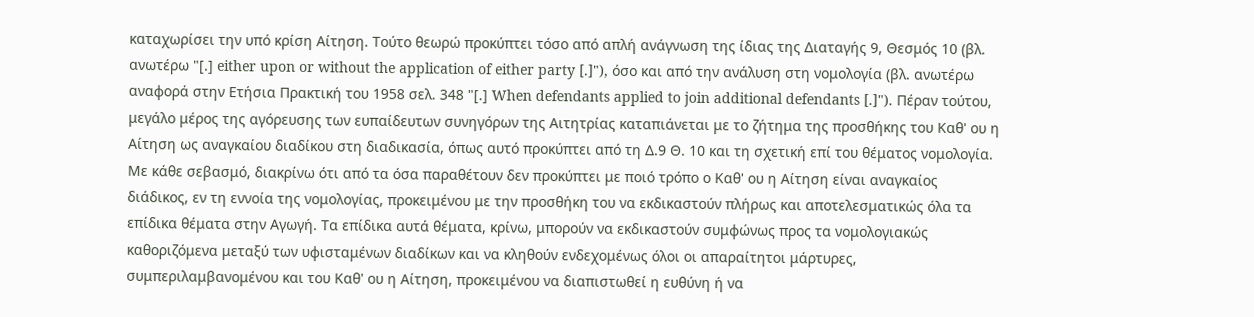καταχωρίσει την υπό κρίση Αίτηση. Τούτο θεωρώ προκύπτει τόσο από απλή ανάγνωση της ίδιας της Διαταγής 9, Θεσμός 10 (βλ. ανωτέρω "[.] either upon or without the application of either party [.]"), όσο και από την ανάλυση στη νομολογία (βλ. ανωτέρω αναφορά στην Ετήσια Πρακτική του 1958 σελ. 348 "[.] When defendants applied to join additional defendants [.]"). Πέραν τούτου, μεγάλο μέρος της αγόρευσης των ευπαίδευτων συνηγόρων της Αιτητρίας καταπιάνεται με το ζήτημα της προσθήκης του Καθ' ου η Αίτηση ως αναγκαίου διαδίκου στη διαδικασία, όπως αυτό προκύπτει από τη Δ.9 Θ. 10 και τη σχετική επί του θέματος νομολογία. Με κάθε σεβασμό, διακρίνω ότι από τα όσα παραθέτουν δεν προκύπτει με ποιό τρόπο ο Καθ' ου η Αίτηση είναι αναγκαίος διάδικος, εν τη εννοία της νομολογίας, προκειμένου με την προσθήκη του να εκδικαστούν πλήρως και αποτελεσματικώς όλα τα επίδικα θέματα στην Αγωγή. Τα επίδικα αυτά θέματα, κρίνω, μπορούν να εκδικαστούν συμφώνως προς τα νομολογιακώς καθοριζόμενα μεταξύ των υφισταμένων διαδίκων και να κληθούν ενδεχομένως όλοι οι απαραίτητοι μάρτυρες, συμπεριλαμβανομένου και του Καθ' ου η Αίτηση, προκειμένου να διαπιστωθεί η ευθύνη ή να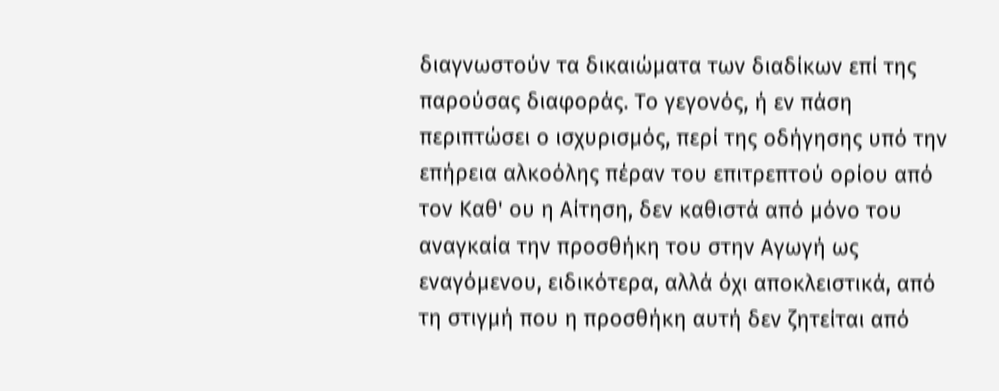διαγνωστούν τα δικαιώματα των διαδίκων επί της παρούσας διαφοράς. Το γεγονός, ή εν πάση περιπτώσει ο ισχυρισμός, περί της οδήγησης υπό την επήρεια αλκοόλης πέραν του επιτρεπτού ορίου από τον Καθ' ου η Αίτηση, δεν καθιστά από μόνο του αναγκαία την προσθήκη του στην Αγωγή ως εναγόμενου, ειδικότερα, αλλά όχι αποκλειστικά, από τη στιγμή που η προσθήκη αυτή δεν ζητείται από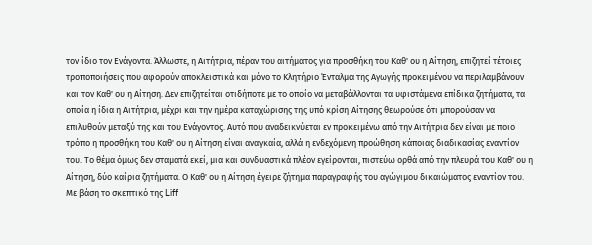τον ίδιο τον Ενάγοντα. Άλλωστε, η Αιτήτρια, πέραν του αιτήματος για προσθήκη του Καθ' ου η Αίτηση, επιζητεί τέτοιες τροποποιήσεις που αφορούν αποκλειστικά και μόνο το Κλητήριο Ένταλμα της Αγωγής προκειμένου να περιλαμβάνουν και τον Καθ' ου η Αίτηση. Δεν επιζητείται οτιδήποτε με το οποίο να μεταβάλλονται τα υφιστάμενα επίδικα ζητήματα, τα οποία η ίδια η Αιτήτρια, μέχρι και την ημέρα καταχώρισης της υπό κρίση Αίτησης θεωρούσε ότι μπορούσαν να επιλυθούν μεταξύ της και του Ενάγοντος. Αυτό που αναδεικνύεται εν προκειμένω από την Αιτήτρια δεν είναι με ποιο τρόπο η προσθήκη του Καθ' ου η Αίτηση είναι αναγκαία, αλλά η ενδεχόμενη προώθηση κάποιας διαδικασίας εναντίον του. Το θέμα όμως δεν σταματά εκεί, μια και συνδυαστικά πλέον εγείρονται, πιστεύω ορθά από την πλευρά του Καθ' ου η Αίτηση, δύο καίρια ζητήματα. Ο Καθ' ου η Αίτηση έγειρε ζήτημα παραγραφής του αγώγιμου δικαιώματος εναντίον του. Με βάση το σκεπτικό της Liff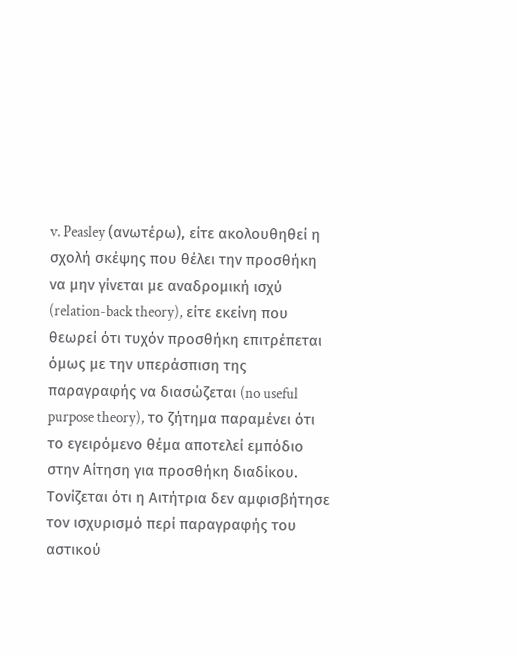v. Peasley (ανωτέρω), είτε ακολουθηθεί η σχολή σκέψης που θέλει την προσθήκη να μην γίνεται με αναδρομική ισχύ (relation-back theory), είτε εκείνη που θεωρεί ότι τυχόν προσθήκη επιτρέπεται όμως με την υπεράσπιση της παραγραφής να διασώζεται (no useful purpose theory), το ζήτημα παραμένει ότι το εγειρόμενο θέμα αποτελεί εμπόδιο στην Αίτηση για προσθήκη διαδίκου. Τονίζεται ότι η Αιτήτρια δεν αμφισβήτησε τον ισχυρισμό περί παραγραφής του αστικού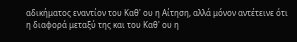αδικήματος εναντίον του Καθ' ου η Αίτηση, αλλά μόνον αντέτεινε ότι η διαφορά μεταξύ της και του Καθ' ου η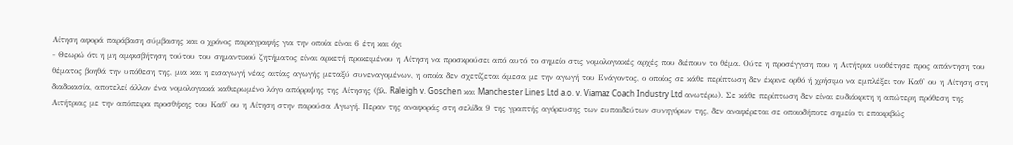Αίτηση αφορά παράβαση σύμβασης και ο χρόνος παραγραφής για την οποία είναι 6 έτη και όχι
- Θεωρώ ότι η μη αμφισβήτηση τούτου του σημαντικού ζητήματος είναι αρκετή προκειμένου η Αίτηση να προσκρούσει από αυτό το σημείο στις νομολογιακές αρχές που διέπουν το θέμα. Ούτε η προσέγγιση που η Αιτήτρια υιοθέτησε προς απάντηση του θέματος βοηθά την υπόθεση της, μια και η εισαγωγή νέας αιτίας αγωγής μεταξύ συνεναγομένων, η οποία δεν σχετίζεται άμεσα με την αγωγή του Ενάγοντος, ο οποίος σε κάθε περίπτωση δεν έκρινε ορθό ή χρήσιμο να εμπλέξει τον Καθ' ου η Αίτηση στη διαδικασία, αποτελεί άλλον ένα νομολογιακά καθιερωμένο λόγο απόρριψης της Αίτησης (βλ. Raleigh v. Goschen και Manchester Lines Ltd a.o. v. Viamaz Coach Industry Ltd ανωτέρω). Σε κάθε περίπτωση δεν είναι ευδιάκριτη η απώτερη πρόθεση της Αιτήτριας με την απόπειρα προσθήκης του Καθ' ου η Αίτηση στην παρούσα Αγωγή. Περαν της αναφοράς στη σελίδα 9 της γραπτής αγόρευσης των ευπαιδεύτων συνηγόρων της, δεν αναφέρεται σε οποιοδήποτε σημείο τι επακριβώς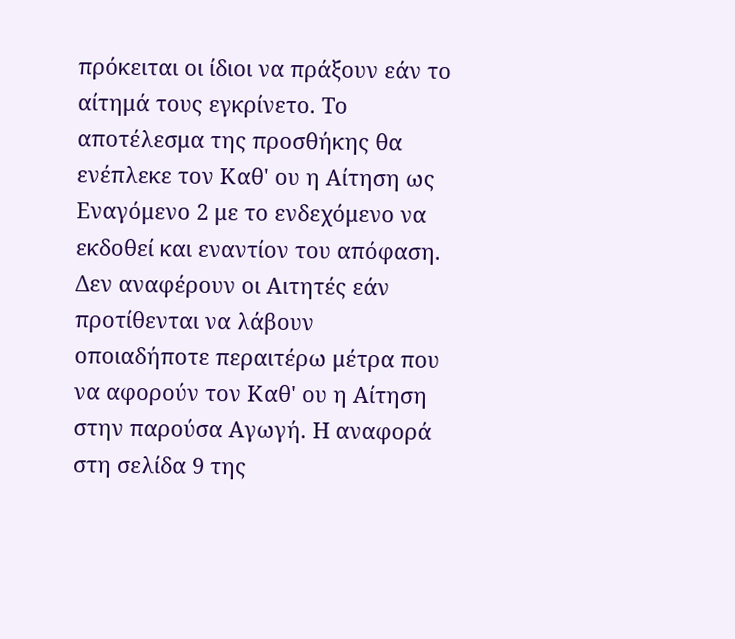πρόκειται οι ίδιοι να πράξουν εάν το αίτημά τους εγκρίνετο. Το αποτέλεσμα της προσθήκης θα ενέπλεκε τον Καθ' ου η Αίτηση ως Εναγόμενο 2 με το ενδεχόμενο να εκδοθεί και εναντίον του απόφαση. Δεν αναφέρουν οι Αιτητές εάν προτίθενται να λάβουν οποιαδήποτε περαιτέρω μέτρα που να αφορούν τον Καθ' ου η Αίτηση στην παρούσα Αγωγή. Η αναφορά στη σελίδα 9 της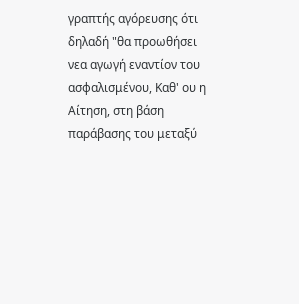γραπτής αγόρευσης ότι δηλαδή "θα προωθήσει νεα αγωγή εναντίον του ασφαλισμένου, Καθ' ου η Αίτηση, στη βάση παράβασης του μεταξύ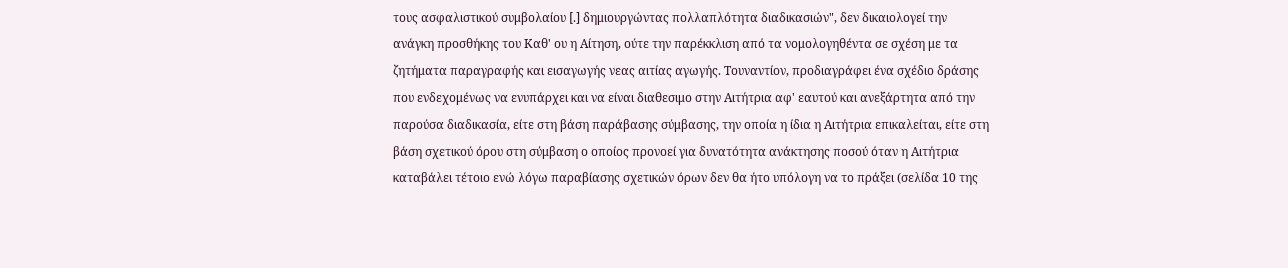τους ασφαλιστικού συμβολαίου [.] δημιουργώντας πολλαπλότητα διαδικασιών", δεν δικαιολογεί την ανάγκη προσθήκης του Καθ' ου η Αίτηση, ούτε την παρέκκλιση από τα νομολογηθέντα σε σχέση με τα ζητήματα παραγραφής και εισαγωγής νεας αιτίας αγωγής. Τουναντίον, προδιαγράφει ένα σχέδιο δράσης που ενδεχομένως να ενυπάρχει και να είναι διαθεσιμο στην Αιτήτρια αφ' εαυτού και ανεξάρτητα από την παρούσα διαδικασία, είτε στη βάση παράβασης σύμβασης, την οποία η ίδια η Αιτήτρια επικαλείται, είτε στη βάση σχετικού όρου στη σύμβαση ο οποίος προνοεί για δυνατότητα ανάκτησης ποσού όταν η Αιτήτρια καταβάλει τέτοιο ενώ λόγω παραβίασης σχετικών όρων δεν θα ήτο υπόλογη να το πράξει (σελίδα 10 της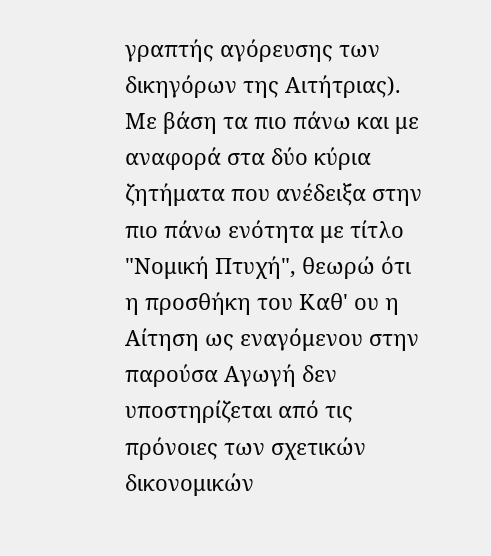γραπτής αγόρευσης των δικηγόρων της Αιτήτριας). Με βάση τα πιο πάνω και με αναφορά στα δύο κύρια ζητήματα που ανέδειξα στην πιο πάνω ενότητα με τίτλο "Νομική Πτυχή", θεωρώ ότι η προσθήκη του Καθ' ου η Αίτηση ως εναγόμενου στην παρούσα Αγωγή δεν υποστηρίζεται από τις πρόνοιες των σχετικών δικονομικών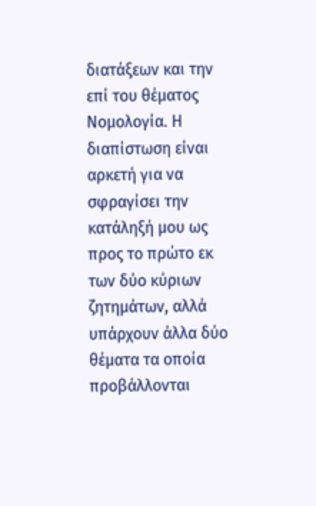διατάξεων και την επί του θέματος Νομολογία. Η διαπίστωση είναι αρκετή για να σφραγίσει την κατάληξή μου ως προς το πρώτο εκ των δύο κύριων ζητημάτων, αλλά υπάρχουν άλλα δύο θέματα τα οποία προβάλλονται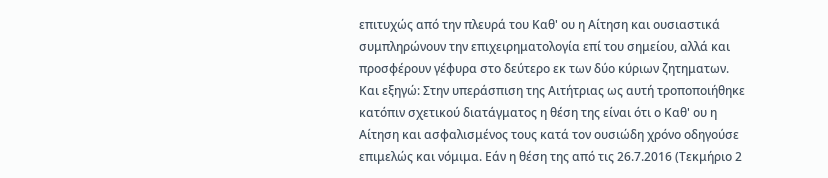επιτυχώς από την πλευρά του Καθ' ου η Αίτηση και ουσιαστικά συμπληρώνουν την επιχειρηματολογία επί του σημείου, αλλά και προσφέρουν γέφυρα στο δεύτερο εκ των δύο κύριων ζητηματων. Και εξηγώ: Στην υπεράσπιση της Αιτήτριας ως αυτή τροποποιήθηκε κατόπιν σχετικού διατάγματος η θέση της είναι ότι ο Καθ' ου η Αίτηση και ασφαλισμένος τους κατά τον ουσιώδη χρόνο οδηγούσε επιμελώς και νόμιμα. Εάν η θέση της από τις 26.7.2016 (Τεκμήριο 2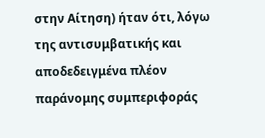στην Αίτηση) ήταν ότι, λόγω της αντισυμβατικής και αποδεδειγμένα πλέον παράνομης συμπεριφοράς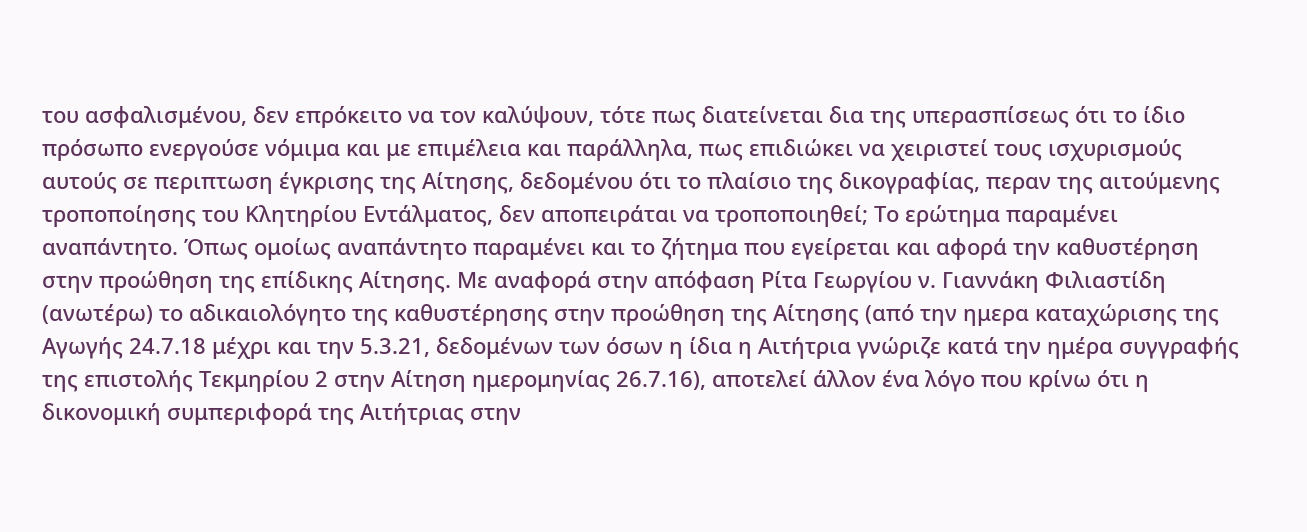του ασφαλισμένου, δεν επρόκειτο να τον καλύψουν, τότε πως διατείνεται δια της υπερασπίσεως ότι το ίδιο πρόσωπο ενεργούσε νόμιμα και με επιμέλεια και παράλληλα, πως επιδιώκει να χειριστεί τους ισχυρισμούς αυτούς σε περιπτωση έγκρισης της Αίτησης, δεδομένου ότι το πλαίσιο της δικογραφίας, περαν της αιτούμενης τροποποίησης του Κλητηρίου Εντάλματος, δεν αποπειράται να τροποποιηθεί; Το ερώτημα παραμένει αναπάντητο. Όπως ομοίως αναπάντητο παραμένει και το ζήτημα που εγείρεται και αφορά την καθυστέρηση στην προώθηση της επίδικης Αίτησης. Με αναφορά στην απόφαση Ρίτα Γεωργίου ν. Γιαννάκη Φιλιαστίδη (ανωτέρω) το αδικαιολόγητο της καθυστέρησης στην προώθηση της Αίτησης (από την ημερα καταχώρισης της Αγωγής 24.7.18 μέχρι και την 5.3.21, δεδομένων των όσων η ίδια η Αιτήτρια γνώριζε κατά την ημέρα συγγραφής της επιστολής Τεκμηρίου 2 στην Αίτηση ημερομηνίας 26.7.16), αποτελεί άλλον ένα λόγο που κρίνω ότι η δικονομική συμπεριφορά της Αιτήτριας στην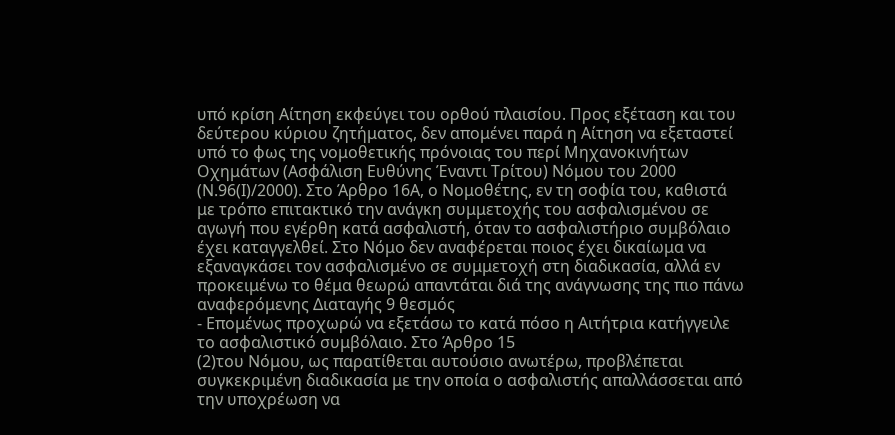υπό κρίση Αίτηση εκφεύγει του ορθού πλαισίου. Προς εξέταση και του δεύτερου κύριου ζητήματος, δεν απομένει παρά η Αίτηση να εξεταστεί υπό το φως της νομοθετικής πρόνοιας του περί Μηχανοκινήτων Οχημάτων (Ασφάλιση Ευθύνης Έναντι Τρίτου) Νόμου του 2000 (Ν.96(Ι)/2000). Στο Άρθρο 16Α, ο Νομοθέτης, εν τη σοφία του, καθιστά με τρόπο επιτακτικό την ανάγκη συμμετοχής του ασφαλισμένου σε αγωγή που εγέρθη κατά ασφαλιστή, όταν το ασφαλιστήριο συμβόλαιο έχει καταγγελθεί. Στο Νόμο δεν αναφέρεται ποιος έχει δικαίωμα να εξαναγκάσει τον ασφαλισμένο σε συμμετοχή στη διαδικασία, αλλά εν προκειμένω το θέμα θεωρώ απαντάται διά της ανάγνωσης της πιο πάνω αναφερόμενης Διαταγής 9 θεσμός
- Επομένως προχωρώ να εξετάσω το κατά πόσο η Αιτήτρια κατήγγειλε το ασφαλιστικό συμβόλαιο. Στο Άρθρο 15
(2)του Νόμου, ως παρατίθεται αυτούσιο ανωτέρω, προβλέπεται συγκεκριμένη διαδικασία με την οποία ο ασφαλιστής απαλλάσσεται από την υποχρέωση να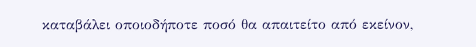καταβάλει οποιοδήποτε ποσό θα απαιτείτο από εκείνον,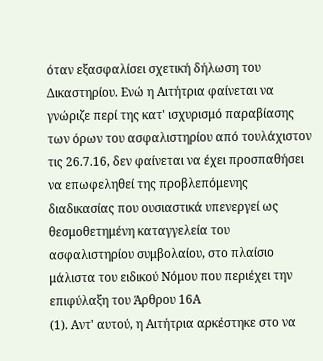όταν εξασφαλίσει σχετική δήλωση του Δικαστηρίου. Ενώ η Αιτήτρια φαίνεται να γνώριζε περί της κατ' ισχυρισμό παραβίασης των όρων του ασφαλιστηρίου από τουλάχιστον τις 26.7.16, δεν φαίνεται να έχει προσπαθήσει να επωφεληθεί της προβλεπόμενης διαδικασίας που ουσιαστικά υπενεργεί ως θεσμοθετημένη καταγγελεία του ασφαλιστηρίου συμβολαίου, στο πλαίσιο μάλιστα του ειδικού Νόμου που περιέχει την επιφύλαξη του Άρθρου 16Α
(1). Αντ' αυτού, η Αιτήτρια αρκέστηκε στο να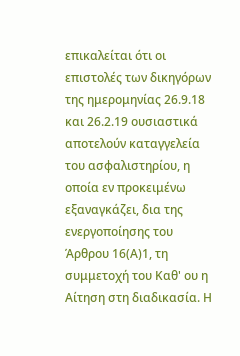επικαλείται ότι οι επιστολές των δικηγόρων της ημερομηνίας 26.9.18 και 26.2.19 ουσιαστικά αποτελούν καταγγελεία του ασφαλιστηρίου, η οποία εν προκειμένω εξαναγκάζει, δια της ενεργοποίησης του Άρθρου 16(Α)1, τη συμμετοχή του Καθ' ου η Αίτηση στη διαδικασία. Η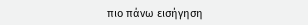πιο πάνω εισήγηση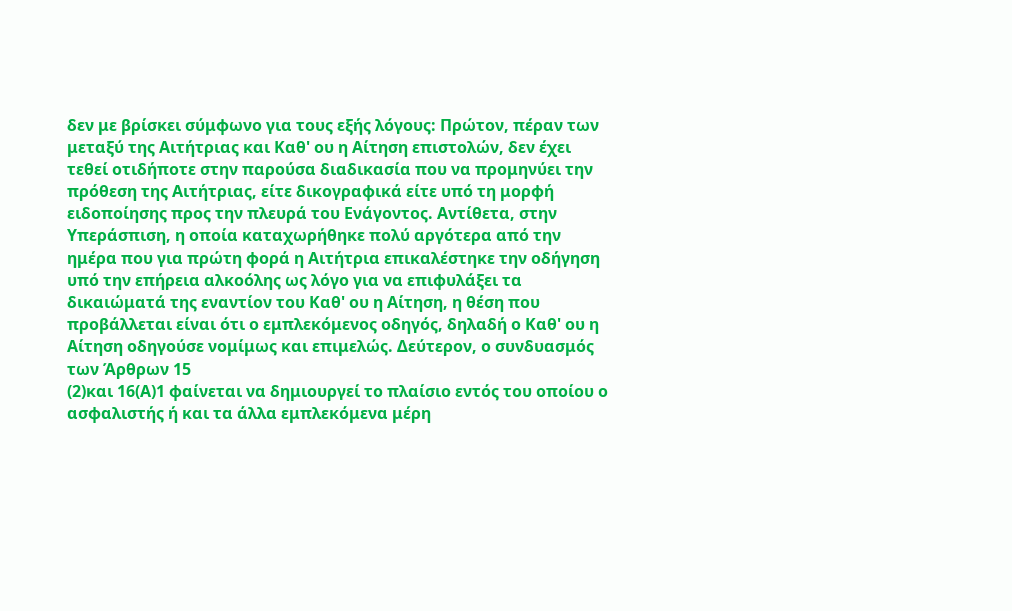δεν με βρίσκει σύμφωνο για τους εξής λόγους: Πρώτον, πέραν των μεταξύ της Αιτήτριας και Καθ' ου η Αίτηση επιστολών, δεν έχει τεθεί οτιδήποτε στην παρούσα διαδικασία που να προμηνύει την πρόθεση της Αιτήτριας, είτε δικογραφικά είτε υπό τη μορφή ειδοποίησης προς την πλευρά του Ενάγοντος. Αντίθετα, στην Υπεράσπιση, η οποία καταχωρήθηκε πολύ αργότερα από την ημέρα που για πρώτη φορά η Αιτήτρια επικαλέστηκε την οδήγηση υπό την επήρεια αλκοόλης ως λόγο για να επιφυλάξει τα δικαιώματά της εναντίον του Καθ' ου η Αίτηση, η θέση που προβάλλεται είναι ότι ο εμπλεκόμενος οδηγός, δηλαδή ο Καθ' ου η Αίτηση οδηγούσε νομίμως και επιμελώς. Δεύτερον, ο συνδυασμός των Άρθρων 15
(2)και 16(Α)1 φαίνεται να δημιουργεί το πλαίσιο εντός του οποίου ο ασφαλιστής ή και τα άλλα εμπλεκόμενα μέρη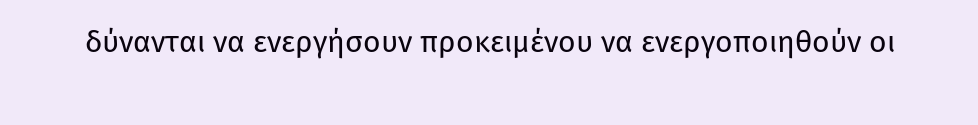δύνανται να ενεργήσουν προκειμένου να ενεργοποιηθούν οι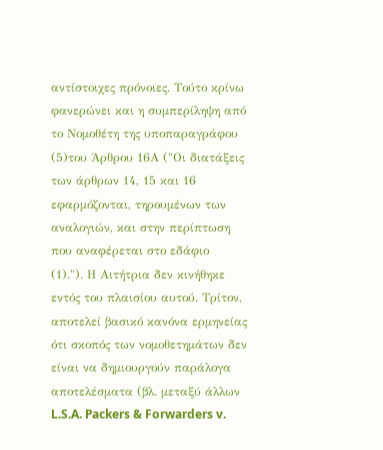αντίστοιχες πρόνοιες. Τούτο κρίνω φανερώνει και η συμπερίληψη από το Νομοθέτη της υποπαραγράφου
(5)του Άρθρου 16Α ("Οι διατάξεις των άρθρων 14, 15 και 16 εφαρμόζονται, τηρουμένων των αναλογιών, και στην περίπτωση που αναφέρεται στο εδάφιο
(1)."). Η Αιτήτρια δεν κινήθηκε εντός του πλαισίου αυτού. Τρίτον, αποτελεί βασικό κανόνα ερμηνείας ότι σκοπός των νομοθετημάτων δεν είναι να δημιουργούν παράλογα αποτελέσματα (βλ. μεταξύ άλλων L.S.A. Packers & Forwarders v.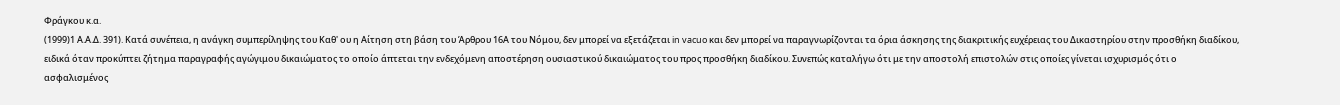Φράγκου κ.α.
(1999)1 Α.Α.Δ. 391). Κατά συνέπεια, η ανάγκη συμπερίληψης του Καθ' ου η Αίτηση στη βάση του Άρθρου 16Α του Νόμου, δεν μπορεί να εξετάζεται in vacuo και δεν μπορεί να παραγνωρίζονται τα όρια άσκησης της διακριτικής ευχέρειας του Δικαστηρίου στην προσθήκη διαδίκου, ειδικά όταν προκύπτει ζήτημα παραγραφής αγώγιμου δικαιώματος το οποίο άπτεται την ενδεχόμενη αποστέρηση ουσιαστικού δικαιώματος του προς προσθήκη διαδίκου. Συνεπώς καταλήγω ότι με την αποστολή επιστολών στις οποίες γίνεται ισχυρισμός ότι ο ασφαλισμένος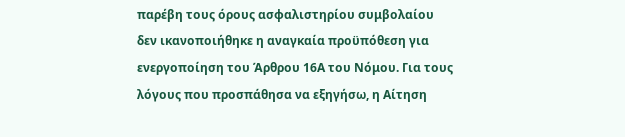παρέβη τους όρους ασφαλιστηρίου συμβολαίου δεν ικανοποιήθηκε η αναγκαία προϋπόθεση για ενεργοποίηση του Άρθρου 16Α του Νόμου. Για τους λόγους που προσπάθησα να εξηγήσω, η Αίτηση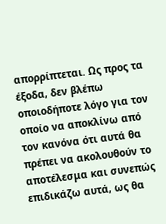απορρίπτεται. Ως προς τα έξοδα, δεν βλέπω οποιοδήποτε λόγο για τον οποίο να αποκλίνω από τον κανόνα ότι αυτά θα πρέπει να ακολουθούν το αποτέλεσμα και συνεπώς επιδικάζω αυτά, ως θα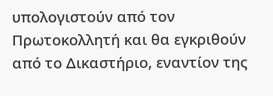υπολογιστούν από τον Πρωτοκολλητή και θα εγκριθούν από το Δικαστήριο, εναντίον της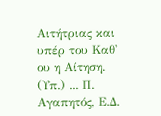Αιτήτριας και υπέρ του Καθ' ου η Αίτηση. (Υπ.) ... Π. Αγαπητός, Ε.Δ.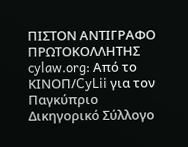ΠΙΣΤΟΝ ΑΝΤΙΓΡΑΦΟ ΠΡΩΤΟΚΟΛΛΗΤΗΣ cylaw.org: Από το ΚΙΝOΠ/CyLii για τον Παγκύπριο Δικηγορικό Σύλλογο